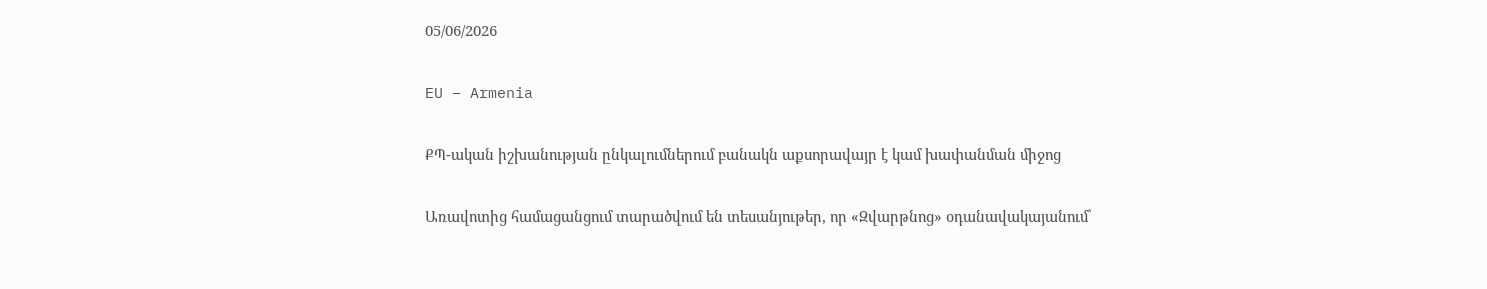05/06/2026

EU – Armenia

ՔՊ-ական իշխանության ընկալումներում բանակն աքսորավայր է կամ խափանման միջոց

Առավոտից համացանցում տարածվում են տեսանյութեր, որ «Զվարթնոց» օդանավակայանում՝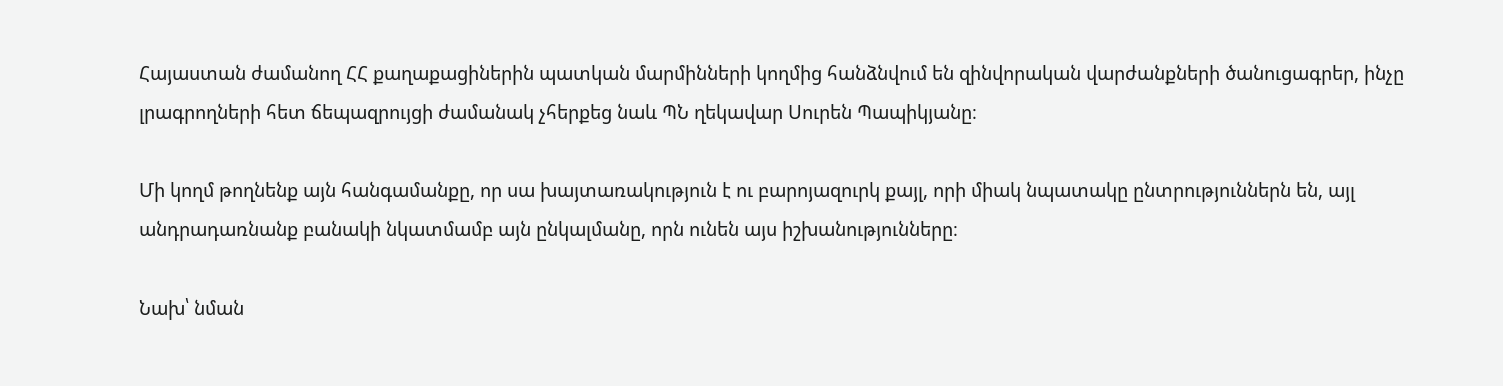Հայաստան ժամանող ՀՀ քաղաքացիներին պատկան մարմինների կողմից հանձնվում են զինվորական վարժանքների ծանուցագրեր, ինչը լրագրողների հետ ճեպազրույցի ժամանակ չհերքեց նաև ՊՆ ղեկավար Սուրեն Պապիկյանը։

Մի կողմ թողնենք այն հանգամանքը, որ սա խայտառակություն է ու բարոյազուրկ քայլ, որի միակ նպատակը ընտրություններն են, այլ անդրադառնանք բանակի նկատմամբ այն ընկալմանը, որն ունեն այս իշխանությունները։

Նախ՝ նման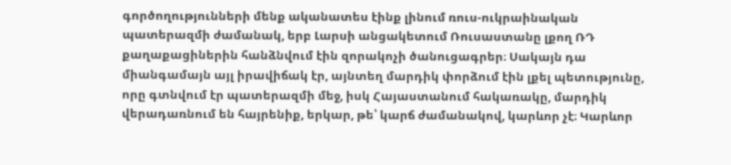գործողությունների մենք ականատես էինք լինում ռուս-ուկրաինական պատերազմի ժամանակ, երբ Լարսի անցակետում Ռուսաստանը լքող ՌԴ քաղաքացիներին հանձնվում էին զորակոչի ծանուցագրեր։ Սակայն դա միանգամայն այլ իրավիճակ էր, այնտեղ մարդիկ փորձում էին լքել պետությունը, որը գտնվում էր պատերազմի մեջ, իսկ Հայաստանում հակառակը, մարդիկ վերադառնում են հայրենիք, երկար, թե՝ կարճ ժամանակով, կարևոր չէ։ Կարևոր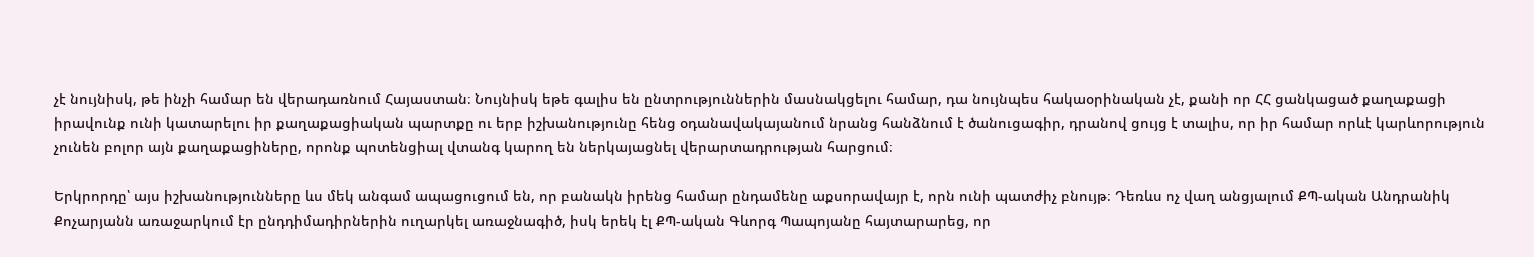չէ նույնիսկ, թե ինչի համար են վերադառնում Հայաստան։ Նույնիսկ եթե գալիս են ընտրություններին մասնակցելու համար, դա նույնպես հակաօրինական չէ, քանի որ ՀՀ ցանկացած քաղաքացի իրավունք ունի կատարելու իր քաղաքացիական պարտքը ու երբ իշխանությունը հենց օդանավակայանում նրանց հանձնում է ծանուցագիր, դրանով ցույց է տալիս, որ իր համար որևէ կարևորություն չունեն բոլոր այն քաղաքացիները, որոնք պոտենցիալ վտանգ կարող են ներկայացնել վերարտադրության հարցում։

Երկրորդը՝ այս իշխանությունները ևս մեկ անգամ ապացուցում են, որ բանակն իրենց համար ընդամենը աքսորավայր է, որն ունի պատժիչ բնույթ։ Դեռևս ոչ վաղ անցյալում ՔՊ-ական Անդրանիկ Քոչարյանն առաջարկում էր ընդդիմադիրներին ուղարկել առաջնագիծ, իսկ երեկ էլ ՔՊ-ական Գևորգ Պապոյանը հայտարարեց, որ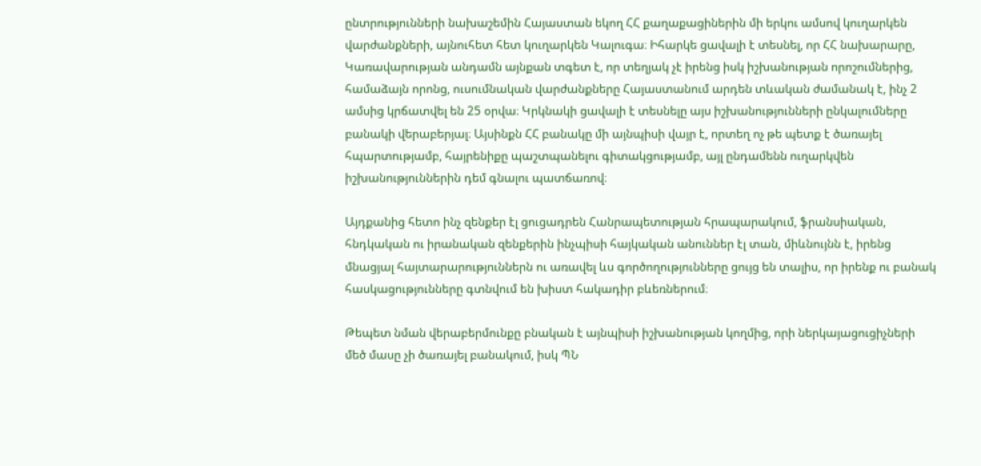ընտրությունների նախաշեմին Հայաստան եկող ՀՀ քաղաքացիներին մի երկու ամսով կուղարկեն վարժանքների, այնուհետ հետ կուղարկեն Կալուգա։ Իհարկե ցավալի է տեսնել, որ ՀՀ նախարարը, Կառավարության անդամն այնքան տգետ է, որ տեղյակ չէ իրենց իսկ իշխանության որոշումներից, համաձայն որոնց, ուսումնական վարժանքները Հայաստանում արդեն տևական ժամանակ է, ինչ 2 ամսից կրճատվել են 25 օրվա։ Կրկնակի ցավալի է տեսնելը այս իշխանությունների ընկալումները բանակի վերաբերյալ։ Այսինքն ՀՀ բանակը մի այնպիսի վայր է, որտեղ ոչ թե պետք է ծառայել հպարտությամբ, հայրենիքը պաշտպանելու գիտակցությամբ, այլ ընդամենն ուղարկվեն իշխանություններին դեմ գնալու պատճառով։

Այդքանից հետո ինչ զենքեր էլ ցուցադրեն Հանրապետության հրապարակում, ֆրանսիական, հնդկական ու իրանական զենքերին ինչպիսի հայկական անուններ էլ տան, միևնույնն է, իրենց մնացյալ հայտարարություններն ու առավել ևս գործողությունները ցույց են տալիս, որ իրենք ու բանակ հասկացությունները գտնվում են խիստ հակադիր բևեռներում։

Թեպետ նման վերաբերմունքը բնական է այնպիսի իշխանության կողմից, որի ներկայացուցիչների մեծ մասը չի ծառայել բանակում, իսկ ՊՆ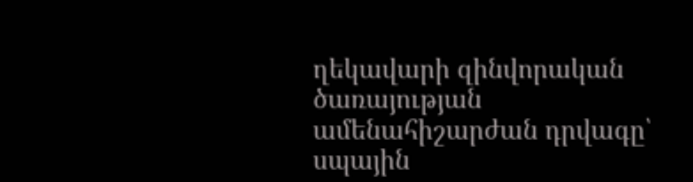ղեկավարի զինվորական ծառայության ամենահիշարժան դրվագը՝ սպային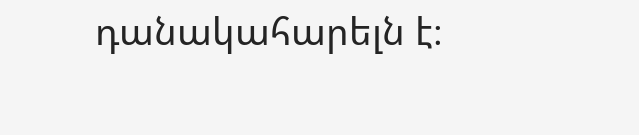դանակահարելն է։